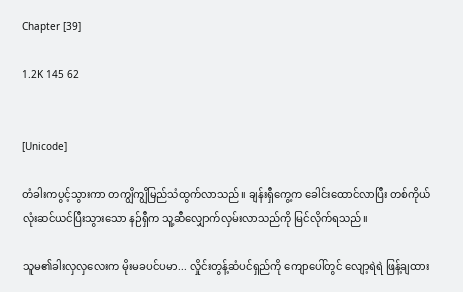Chapter [39]

1.2K 145 62


[Unicode]

တံခါးကပွင့်သွားကာ တကျွိကျွိမြည်သံထွက်လာသည်။ ချန်းရှီကွေ့က ခေါင်းထောင်လာပြီး တစ်ကိုယ်လုံးဆင်ယင်ပြီးသွားသော နဉ်ရှီက သူ့ဆီလျှောက်လှမ်းလာသည်ကို မြင်လိုက်ရသည်။

သူမ၏ခါးလှလှလေးက မိုးမခပင်ပမာ... လှိုင်းတွန့်ဆံပင်ရှည်ကို ကျောပေါ်‌တွင် လျော့ရဲရဲ ဖြန့်ချထား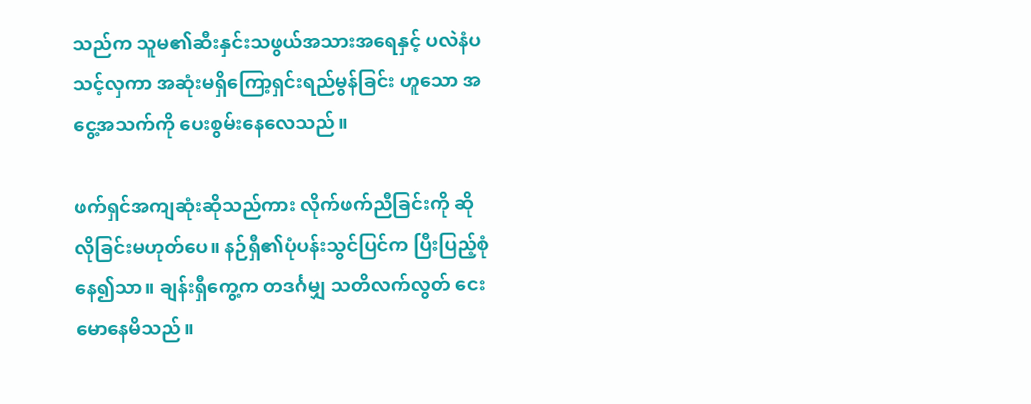သည်က သူမ၏ဆီးနှင်းသဖွယ်အသားအရေနှင့် ပလဲနံပသင့်လှကာ အဆုံးမရှိကြော့ရှင်းရည်မွန်ခြင်း ဟူသော အငွေ့အသက်ကို ပေးစွမ်းနေလေသည်။

ဖက်ရှင်အကျဆုံးဆိုသည်ကား လိုက်ဖက်ညီခြင်းကို ဆိုလိုခြင်းမဟုတ်ပေ။ နဉ်ရှီ၏ပုံပန်းသွင်ပြင်က ပြီးပြည့်စုံနေ၍သာ။ ချန်းရှီကွေ့က တဒင်္ဂမျှ သတိလက်လွတ် ငေးမောနေမိသည်။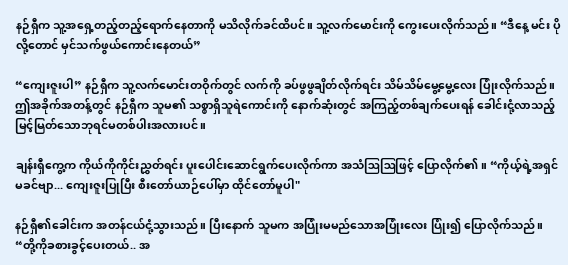နဉ်ရှီက သူ့အရှေ့တည့်တည့်ရောက်နေတာကို မသိလိုက်ခင်ထိပင်။ သူ့လက်မောင်းကို ကွေးပေးလိုက်သည်။ “ဒီနေ့ မင်း‌ ပိုလို့တောင် မှင်သက်ဖွယ်ကောင်းနေတယ်”

“ကျေးဇူးပါ” နဉ်ရှီက သူ့လက်မောင်းတဝိုက်တွင် လက်ကို ခပ်ဖွဖွချိတ်လိုက်ရင်း သိမ်သိမ်မွေ့မွေ့လေး ပြုံးလိုက်သည်။ ဤအခိုက်အတန့်တွင် နဉ်ရှီက သူမ၏ သစ္စာရှိသူရဲကောင်းကို နောက်ဆုံးတွင် အကြည့်တစ်ချက်ပေးရန် ခေါင်းငုံ့လာသည့် မြင့်မြတ်သောဘုရင်မတစ်ပါးအလားပင်။

ချန်းရှီကွေ့က ကိုယ်ကိုကိုင်းညွှတ်ရင်း ပူးပေါင်းဆောင်ရွက်ပေးလိုက်ကာ အသံဩဩဖြင့် ပြောလိုက်၏။ “ကိုယ့်ရဲ့အရှင်မခင်ဗျာ... ကျေးဇူးပြုပြီး စီးတော်ယာဉ်ပေါ်မှာ ထိုင်တော်မူပါ"

နဉ်ရှီ၏ခေါင်းက အတန်ငယ်ငုံ့သွားသည်။ ပြီးနောက် သူမက အပြုံးမမည်သောအပြုံးလေး ပြုံး၍ ပြောလိုက်သည်။ “တို့ကိုခစား‌ခွင့်ပေးတယ်.. အ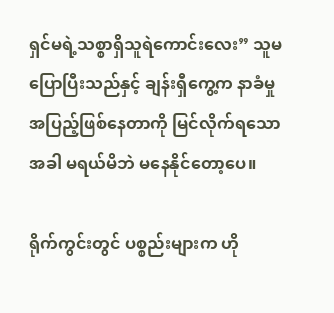ရှင်မရဲ့သစ္စာရှိ‌သူရဲကောင်းလေး” သူမပြောပြီးသည်နှင့် ချန်းရှီကွေ့က နာခံမှုအပြည့်ဖြစ်နေတာကို မြင်လိုက်ရသောအခါ မရယ်မိဘဲ မနေနိုင်တော့ပေ။

ရိုက်ကွင်းတွင် ပစ္စည်းများက ဟို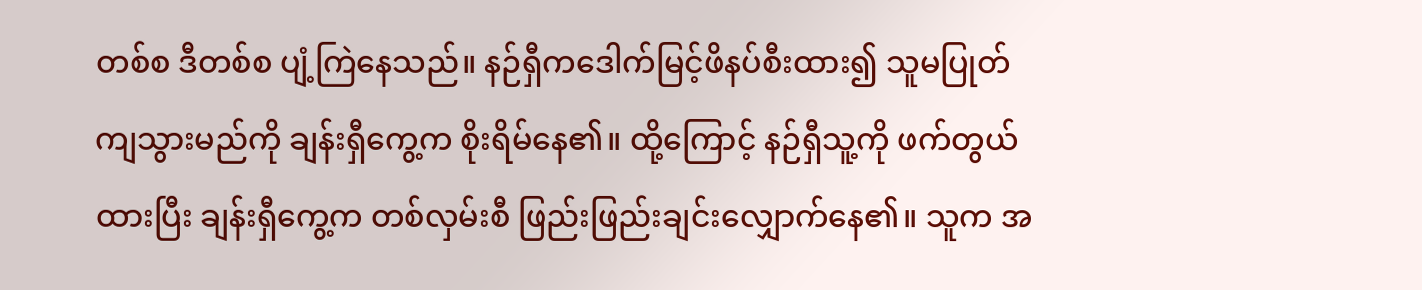တစ်စ ဒီတစ်စ ပျံ့ကြဲနေသည်။ နဉ်ရှီကဒေါက်မြင့်ဖိနပ်စီးထား၍ သူမပြုတ်ကျသွားမည်ကို ချန်းရှီကွေ့က စိုးရိမ်နေ၏။ ထို့ကြောင့် နဉ်ရှီသူ့ကို ဖက်တွယ်ထားပြီး ချန်းရှီကွေ့က တစ်လှမ်းစီ ဖြည်းဖြည်းချင်းလျှောက်နေ၏။ သူက အ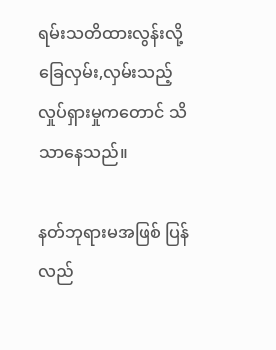ရမ်းသတိထားလွန်းလို့ ခြေလှမ်း,လှမ်းသည့် လှုပ်ရှားမှုကတောင် သိသာနေသည်။

နတ်ဘုရားမအဖြစ် ပြန်လည်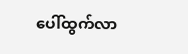ပေါ်ထွက်လာ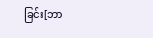ခြင်း[ဘာ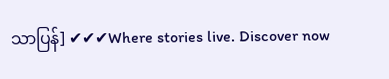သာပြန်] ✔✔✔Where stories live. Discover now